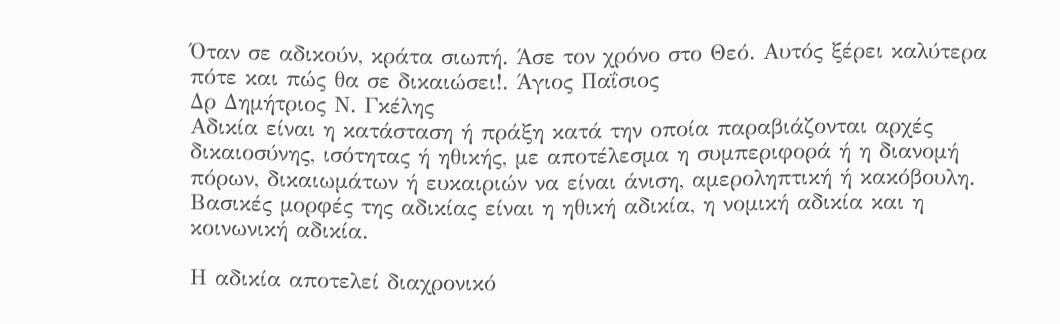Όταν σε αδικούν, κράτα σιωπή. Άσε τον χρόνο στο Θεό. Αυτός ξέρει καλύτερα πότε και πώς θα σε δικαιώσει!. Άγιος Παΐσιος
Δρ Δημήτριος Ν. Γκέλης
Αδικία είναι η κατάσταση ή πράξη κατά την οποία παραβιάζονται αρχές δικαιοσύνης, ισότητας ή ηθικής, με αποτέλεσμα η συμπεριφορά ή η διανομή πόρων, δικαιωμάτων ή ευκαιριών να είναι άνιση, αμεροληπτική ή κακόβουλη. Βασικές μορφές της αδικίας είναι η ηθική αδικία, η νομική αδικία και η κοινωνική αδικία.

Η αδικία αποτελεί διαχρονικό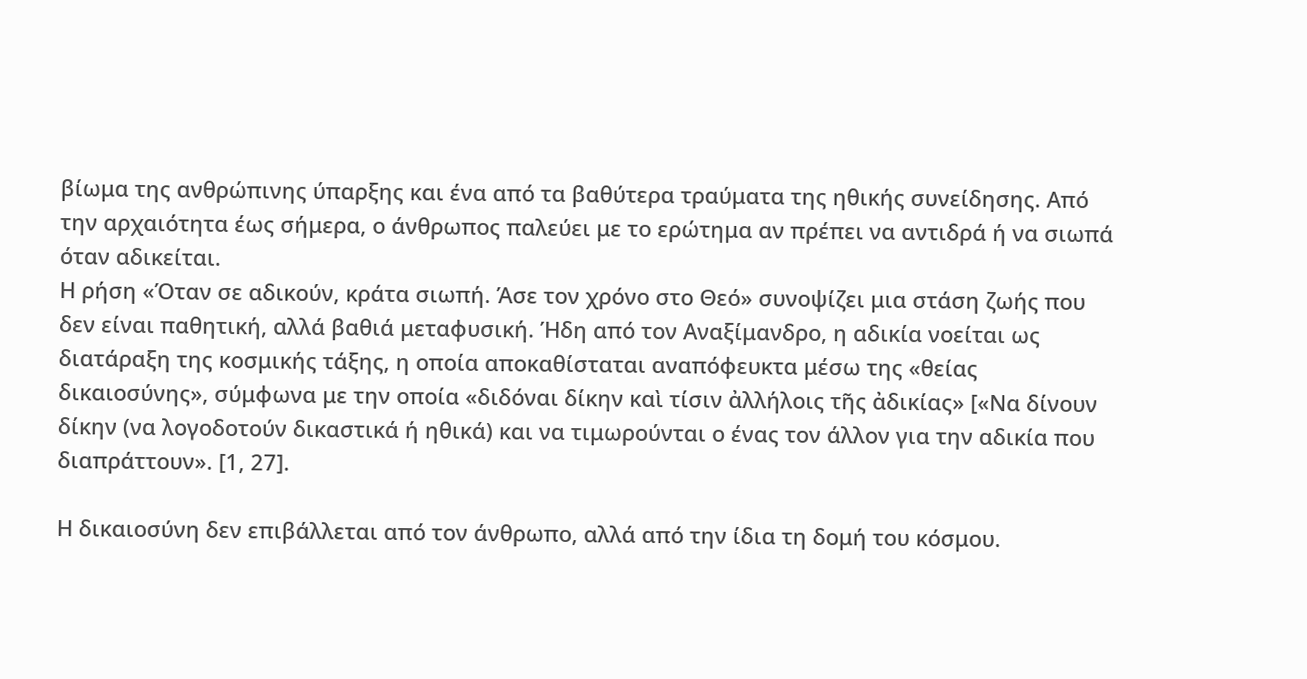βίωμα της ανθρώπινης ύπαρξης και ένα από τα βαθύτερα τραύματα της ηθικής συνείδησης. Από την αρχαιότητα έως σήμερα, ο άνθρωπος παλεύει με το ερώτημα αν πρέπει να αντιδρά ή να σιωπά όταν αδικείται.
Η ρήση «Όταν σε αδικούν, κράτα σιωπή. Άσε τον χρόνο στο Θεό» συνοψίζει μια στάση ζωής που δεν είναι παθητική, αλλά βαθιά μεταφυσική. Ήδη από τον Αναξίμανδρο, η αδικία νοείται ως διατάραξη της κοσμικής τάξης, η οποία αποκαθίσταται αναπόφευκτα μέσω της «θείας δικαιοσύνης», σύμφωνα με την οποία «διδόναι δίκην καὶ τίσιν ἀλλήλοις τῆς ἀδικίας» [«Να δίνουν δίκην (να λογοδοτούν δικαστικά ή ηθικά) και να τιμωρούνται ο ένας τον άλλον για την αδικία που διαπράττουν». [1, 27].

Η δικαιοσύνη δεν επιβάλλεται από τον άνθρωπο, αλλά από την ίδια τη δομή του κόσμου.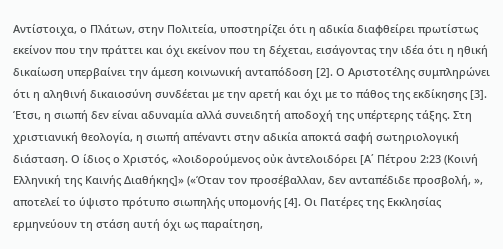Αντίστοιχα, ο Πλάτων, στην Πολιτεία, υποστηρίζει ότι η αδικία διαφθείρει πρωτίστως εκείνον που την πράττει και όχι εκείνον που τη δέχεται, εισάγοντας την ιδέα ότι η ηθική δικαίωση υπερβαίνει την άμεση κοινωνική ανταπόδοση [2]. Ο Αριστοτέλης συμπληρώνει ότι η αληθινή δικαιοσύνη συνδέεται με την αρετή και όχι με το πάθος της εκδίκησης [3].
Έτσι, η σιωπή δεν είναι αδυναμία αλλά συνειδητή αποδοχή της υπέρτερης τάξης. Στη χριστιανική θεολογία, η σιωπή απέναντι στην αδικία αποκτά σαφή σωτηριολογική διάσταση. Ο ίδιος ο Χριστός, «λοιδορούμενος οὐκ ἀντελοιδόρει [Α΄ Πέτρου 2:23 (Κοινή Ελληνική της Καινής Διαθήκης]» («Όταν τον προσέβαλλαν, δεν ανταπέδιδε προσβολή, », αποτελεί το ύψιστο πρότυπο σιωπηλής υπομονής [4]. Οι Πατέρες της Εκκλησίας ερμηνεύουν τη στάση αυτή όχι ως παραίτηση,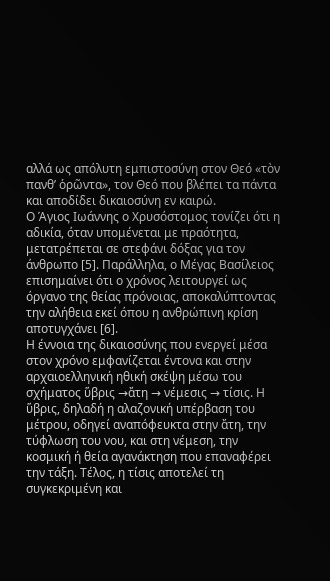αλλά ως απόλυτη εμπιστοσύνη στον Θεό «τὸν πανθ’ ὁρῶντα», τον Θεό που βλέπει τα πάντα και αποδίδει δικαιοσύνη εν καιρώ.
Ο Άγιος Ιωάννης ο Χρυσόστομος τονίζει ότι η αδικία, όταν υπομένεται με πραότητα, μετατρέπεται σε στεφάνι δόξας για τον άνθρωπο [5]. Παράλληλα, ο Μέγας Βασίλειος επισημαίνει ότι ο χρόνος λειτουργεί ως όργανο της θείας πρόνοιας, αποκαλύπτοντας την αλήθεια εκεί όπου η ανθρώπινη κρίση αποτυγχάνει [6].
Η έννοια της δικαιοσύνης που ενεργεί μέσα στον χρόνο εμφανίζεται έντονα και στην αρχαιοελληνική ηθική σκέψη μέσω του σχήματος ὕβρις →ἄτη → νέμεσις → τίσις. Η ὕβρις, δηλαδή η αλαζονική υπέρβαση του μέτρου, οδηγεί αναπόφευκτα στην ἄτη, την τύφλωση του νου, και στη νέμεση, την κοσμική ή θεία αγανάκτηση που επαναφέρει την τάξη. Τέλος, η τίσις αποτελεί τη συγκεκριμένη και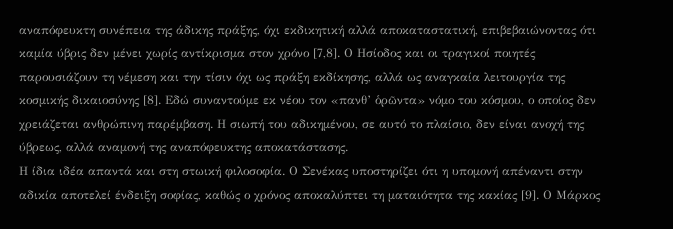αναπόφευκτη συνέπεια της άδικης πράξης, όχι εκδικητική αλλά αποκαταστατική, επιβεβαιώνοντας ότι καμία ύβρις δεν μένει χωρίς αντίκρισμα στον χρόνο [7,8]. Ο Ησίοδος και οι τραγικοί ποιητές παρουσιάζουν τη νέμεση και την τίσιν όχι ως πράξη εκδίκησης, αλλά ως αναγκαία λειτουργία της κοσμικής δικαιοσύνης [8]. Εδώ συναντούμε εκ νέου τον «πανθ’ ὁρῶντα» νόμο του κόσμου, ο οποίος δεν χρειάζεται ανθρώπινη παρέμβαση. Η σιωπή του αδικημένου, σε αυτό το πλαίσιο, δεν είναι ανοχή της ύβρεως, αλλά αναμονή της αναπόφευκτης αποκατάστασης.
Η ίδια ιδέα απαντά και στη στωική φιλοσοφία. Ο Σενέκας υποστηρίζει ότι η υπομονή απέναντι στην αδικία αποτελεί ένδειξη σοφίας, καθώς ο χρόνος αποκαλύπτει τη ματαιότητα της κακίας [9]. Ο Μάρκος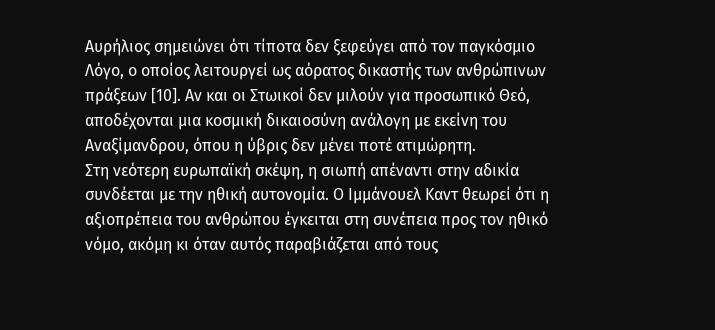Αυρήλιος σημειώνει ότι τίποτα δεν ξεφεύγει από τον παγκόσμιο Λόγο, ο οποίος λειτουργεί ως αόρατος δικαστής των ανθρώπινων πράξεων [10]. Αν και οι Στωικοί δεν μιλούν για προσωπικό Θεό, αποδέχονται μια κοσμική δικαιοσύνη ανάλογη με εκείνη του Αναξίμανδρου, όπου η ύβρις δεν μένει ποτέ ατιμώρητη.
Στη νεότερη ευρωπαϊκή σκέψη, η σιωπή απέναντι στην αδικία συνδέεται με την ηθική αυτονομία. Ο Ιμμάνουελ Καντ θεωρεί ότι η αξιοπρέπεια του ανθρώπου έγκειται στη συνέπεια προς τον ηθικό νόμο, ακόμη κι όταν αυτός παραβιάζεται από τους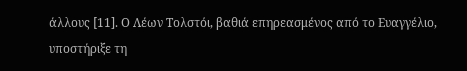άλλους [11]. Ο Λέων Τολστόι, βαθιά επηρεασμένος από το Ευαγγέλιο, υποστήριξε τη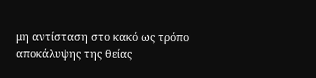μη αντίσταση στο κακό ως τρόπο αποκάλυψης της θείας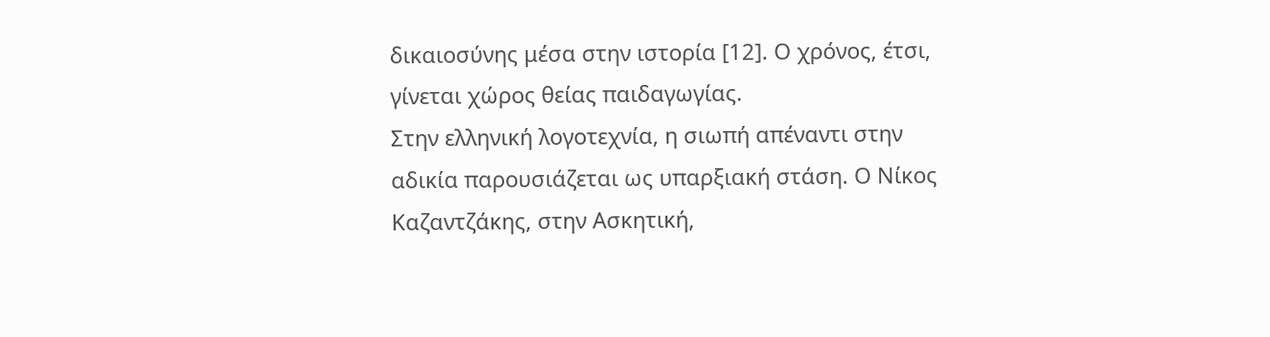δικαιοσύνης μέσα στην ιστορία [12]. Ο χρόνος, έτσι, γίνεται χώρος θείας παιδαγωγίας.
Στην ελληνική λογοτεχνία, η σιωπή απέναντι στην αδικία παρουσιάζεται ως υπαρξιακή στάση. Ο Νίκος Καζαντζάκης, στην Ασκητική,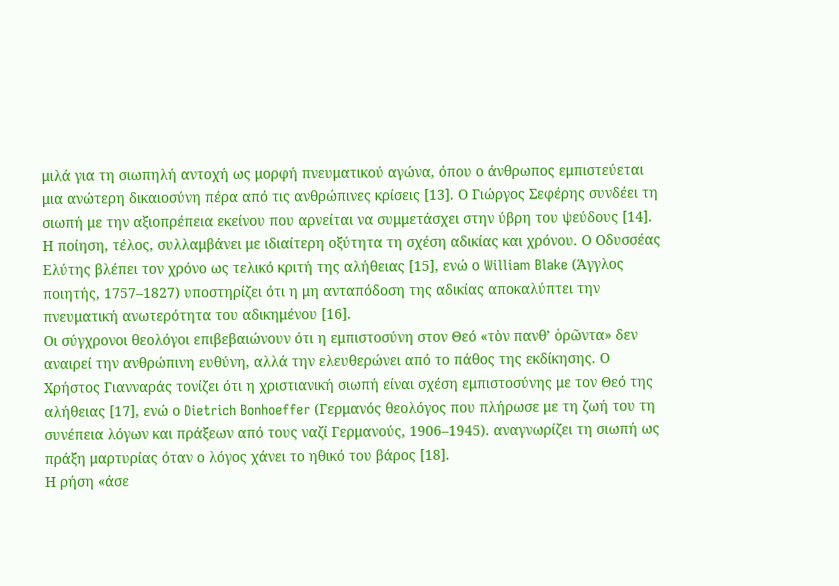μιλά για τη σιωπηλή αντοχή ως μορφή πνευματικού αγώνα, όπου ο άνθρωπος εμπιστεύεται μια ανώτερη δικαιοσύνη πέρα από τις ανθρώπινες κρίσεις [13]. Ο Γιώργος Σεφέρης συνδέει τη σιωπή με την αξιοπρέπεια εκείνου που αρνείται να συμμετάσχει στην ύβρη του ψεύδους [14].
Η ποίηση, τέλος, συλλαμβάνει με ιδιαίτερη οξύτητα τη σχέση αδικίας και χρόνου. Ο Οδυσσέας Ελύτης βλέπει τον χρόνο ως τελικό κριτή της αλήθειας [15], ενώ ο William Blake (Άγγλος ποιητής, 1757–1827) υποστηρίζει ότι η μη ανταπόδοση της αδικίας αποκαλύπτει την πνευματική ανωτερότητα του αδικημένου [16].
Οι σύγχρονοι θεολόγοι επιβεβαιώνουν ότι η εμπιστοσύνη στον Θεό «τὸν πανθ’ ὁρῶντα» δεν αναιρεί την ανθρώπινη ευθύνη, αλλά την ελευθερώνει από το πάθος της εκδίκησης. Ο Χρήστος Γιανναράς τονίζει ότι η χριστιανική σιωπή είναι σχέση εμπιστοσύνης με τον Θεό της αλήθειας [17], ενώ ο Dietrich Bonhoeffer (Γερμανός θεολόγος που πλήρωσε με τη ζωή του τη συνέπεια λόγων και πράξεων από τους ναζί Γερμανούς, 1906–1945). αναγνωρίζει τη σιωπή ως πράξη μαρτυρίας όταν ο λόγος χάνει το ηθικό του βάρος [18].
Η ρήση «άσε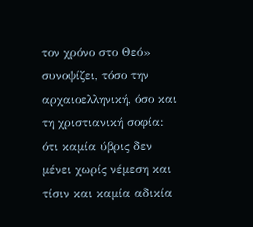τον χρόνο στο Θεό» συνοψίζει, τόσο την αρχαιοελληνική, όσο και τη χριστιανική σοφία: ότι καμία ύβρις δεν μένει χωρίς νέμεση και τίσιν και καμία αδικία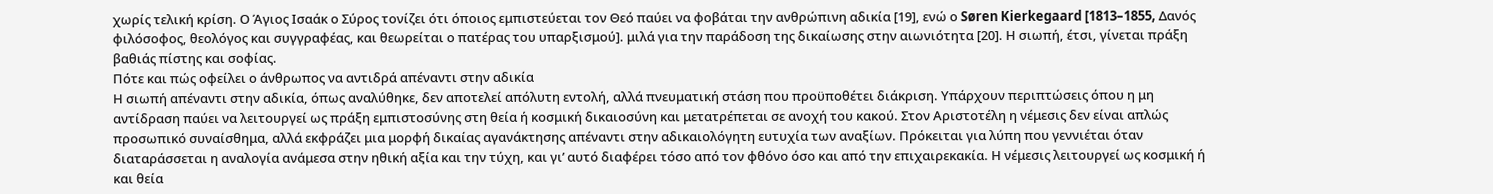χωρίς τελική κρίση. Ο Άγιος Ισαάκ ο Σύρος τονίζει ότι όποιος εμπιστεύεται τον Θεό παύει να φοβάται την ανθρώπινη αδικία [19], ενώ ο Søren Kierkegaard [1813–1855, Δανός φιλόσοφος, θεολόγος και συγγραφέας, και θεωρείται ο πατέρας του υπαρξισμού]. μιλά για την παράδοση της δικαίωσης στην αιωνιότητα [20]. Η σιωπή, έτσι, γίνεται πράξη βαθιάς πίστης και σοφίας.
Πότε και πώς οφείλει ο άνθρωπος να αντιδρά απέναντι στην αδικία
Η σιωπή απέναντι στην αδικία, όπως αναλύθηκε, δεν αποτελεί απόλυτη εντολή, αλλά πνευματική στάση που προϋποθέτει διάκριση. Υπάρχουν περιπτώσεις όπου η μη αντίδραση παύει να λειτουργεί ως πράξη εμπιστοσύνης στη θεία ή κοσμική δικαιοσύνη και μετατρέπεται σε ανοχή του κακού. Στον Αριστοτέλη η νέμεσις δεν είναι απλώς προσωπικό συναίσθημα, αλλά εκφράζει μια μορφή δικαίας αγανάκτησης απέναντι στην αδικαιολόγητη ευτυχία των αναξίων. Πρόκειται για λύπη που γεννιέται όταν διαταράσσεται η αναλογία ανάμεσα στην ηθική αξία και την τύχη, και γι’ αυτό διαφέρει τόσο από τον φθόνο όσο και από την επιχαιρεκακία. Η νέμεσις λειτουργεί ως κοσμική ή και θεία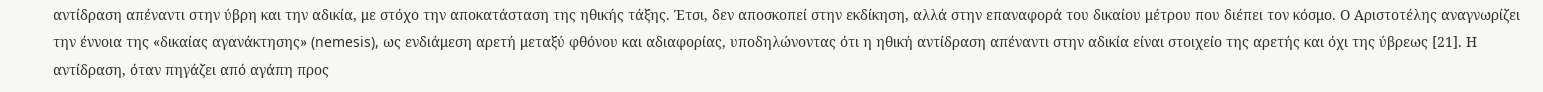αντίδραση απέναντι στην ύβρη και την αδικία, με στόχο την αποκατάσταση της ηθικής τάξης. Έτσι, δεν αποσκοπεί στην εκδίκηση, αλλά στην επαναφορά του δικαίου μέτρου που διέπει τον κόσμο. Ο Αριστοτέλης αναγνωρίζει την έννοια της «δικαίας αγανάκτησης» (nemesis), ως ενδιάμεση αρετή μεταξύ φθόνου και αδιαφορίας, υποδηλώνοντας ότι η ηθική αντίδραση απέναντι στην αδικία είναι στοιχείο της αρετής και όχι της ύβρεως [21]. Η αντίδραση, όταν πηγάζει από αγάπη προς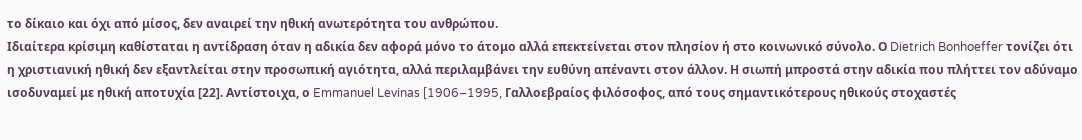το δίκαιο και όχι από μίσος, δεν αναιρεί την ηθική ανωτερότητα του ανθρώπου.
Ιδιαίτερα κρίσιμη καθίσταται η αντίδραση όταν η αδικία δεν αφορά μόνο το άτομο αλλά επεκτείνεται στον πλησίον ή στο κοινωνικό σύνολο. Ο Dietrich Bonhoeffer τονίζει ότι η χριστιανική ηθική δεν εξαντλείται στην προσωπική αγιότητα, αλλά περιλαμβάνει την ευθύνη απέναντι στον άλλον. Η σιωπή μπροστά στην αδικία που πλήττει τον αδύναμο ισοδυναμεί με ηθική αποτυχία [22]. Αντίστοιχα, ο Emmanuel Levinas [1906–1995, Γαλλοεβραίος φιλόσοφος, από τους σημαντικότερους ηθικούς στοχαστές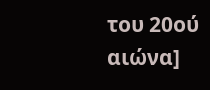του 20ού αιώνα]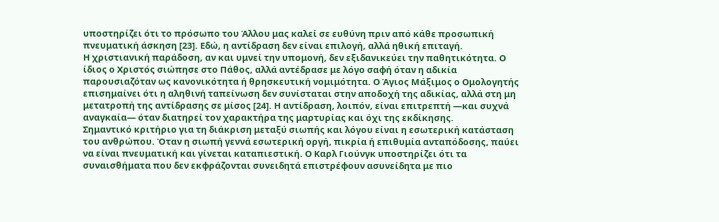υποστηρίζει ότι το πρόσωπο του Άλλου μας καλεί σε ευθύνη πριν από κάθε προσωπική πνευματική άσκηση [23]. Εδώ, η αντίδραση δεν είναι επιλογή, αλλά ηθική επιταγή.
Η χριστιανική παράδοση, αν και υμνεί την υπομονή, δεν εξιδανικεύει την παθητικότητα. Ο ίδιος ο Χριστός σιώπησε στο Πάθος, αλλά αντέδρασε με λόγο σαφή όταν η αδικία παρουσιαζόταν ως κανονικότητα ή θρησκευτική νομιμότητα. Ο Άγιος Μάξιμος ο Ομολογητής επισημαίνει ότι η αληθινή ταπείνωση δεν συνίσταται στην αποδοχή της αδικίας, αλλά στη μη μετατροπή της αντίδρασης σε μίσος [24]. Η αντίδραση, λοιπόν, είναι επιτρεπτή —και συχνά αναγκαία— όταν διατηρεί τον χαρακτήρα της μαρτυρίας και όχι της εκδίκησης.
Σημαντικό κριτήριο για τη διάκριση μεταξύ σιωπής και λόγου είναι η εσωτερική κατάσταση του ανθρώπου. Όταν η σιωπή γεννά εσωτερική οργή, πικρία ή επιθυμία ανταπόδοσης, παύει να είναι πνευματική και γίνεται καταπιεστική. Ο Καρλ Γιούνγκ υποστηρίζει ότι τα συναισθήματα που δεν εκφράζονται συνειδητά επιστρέφουν ασυνείδητα με πιο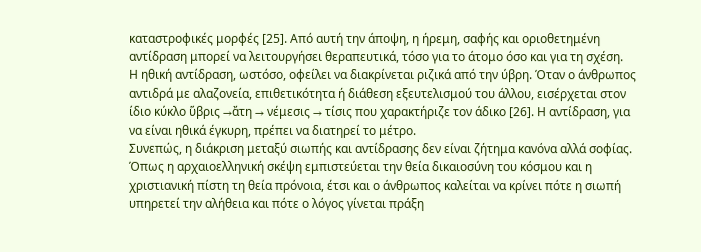καταστροφικές μορφές [25]. Από αυτή την άποψη, η ήρεμη, σαφής και οριοθετημένη αντίδραση μπορεί να λειτουργήσει θεραπευτικά, τόσο για το άτομο όσο και για τη σχέση.
Η ηθική αντίδραση, ωστόσο, οφείλει να διακρίνεται ριζικά από την ύβρη. Όταν ο άνθρωπος αντιδρά με αλαζονεία, επιθετικότητα ή διάθεση εξευτελισμού του άλλου, εισέρχεται στον ίδιο κύκλο ὕβρις →ἄτη → νέμεσις → τίσις που χαρακτήριζε τον άδικο [26]. Η αντίδραση, για να είναι ηθικά έγκυρη, πρέπει να διατηρεί το μέτρο.
Συνεπώς, η διάκριση μεταξύ σιωπής και αντίδρασης δεν είναι ζήτημα κανόνα αλλά σοφίας. Όπως η αρχαιοελληνική σκέψη εμπιστεύεται την θεία δικαιοσύνη του κόσμου και η χριστιανική πίστη τη θεία πρόνοια, έτσι και ο άνθρωπος καλείται να κρίνει πότε η σιωπή υπηρετεί την αλήθεια και πότε ο λόγος γίνεται πράξη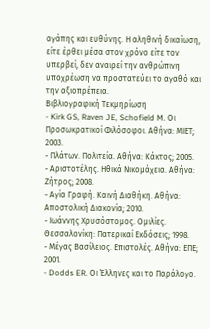αγάπης και ευθύνης. Η αληθινή δικαίωση, είτε έρθει μέσα στον χρόνο είτε τον υπερβεί, δεν αναιρεί την ανθρώπινη υποχρέωση να προστατεύει το αγαθό και την αξιοπρέπεια.
Βιβλιογραφική Τεκμηρίωση
- Kirk GS, Raven JE, Schofield M. Οι Προσωκρατικοί Φιλόσοφοι. Αθήνα: ΜΙΕΤ; 2003.
- Πλάτων. Πολιτεία. Αθήνα: Κάκτος; 2005.
- Αριστοτέλης. Ηθικά Νικομάχεια. Αθήνα: Ζήτρος; 2008.
- Αγία Γραφή. Καινή Διαθήκη. Αθήνα: Αποστολική Διακονία; 2010.
- Ιωάννης Χρυσόστομος. Ομιλίες. Θεσσαλονίκη: Πατερικαί Εκδόσεις; 1998.
- Μέγας Βασίλειος. Επιστολές. Αθήνα: ΕΠΕ; 2001.
- Dodds ER. Οι Έλληνες και το Παράλογο.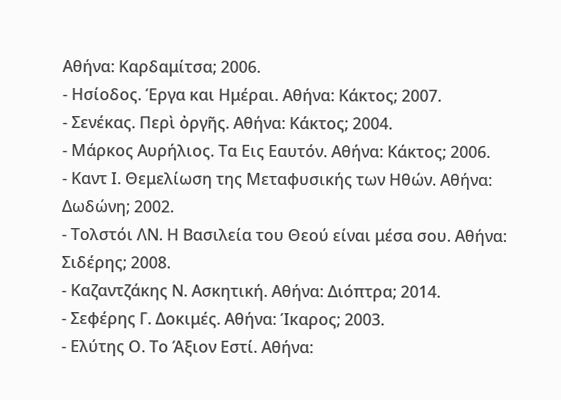Αθήνα: Καρδαμίτσα; 2006.
- Ησίοδος. Έργα και Ημέραι. Αθήνα: Κάκτος; 2007.
- Σενέκας. Περὶ ὀργῆς. Αθήνα: Κάκτος; 2004.
- Μάρκος Αυρήλιος. Τα Εις Εαυτόν. Αθήνα: Κάκτος; 2006.
- Καντ Ι. Θεμελίωση της Μεταφυσικής των Ηθών. Αθήνα: Δωδώνη; 2002.
- Τολστόι ΛΝ. Η Βασιλεία του Θεού είναι μέσα σου. Αθήνα: Σιδέρης; 2008.
- Καζαντζάκης Ν. Ασκητική. Αθήνα: Διόπτρα; 2014.
- Σεφέρης Γ. Δοκιμές. Αθήνα: Ίκαρος; 2003.
- Ελύτης Ο. Το Άξιον Εστί. Αθήνα: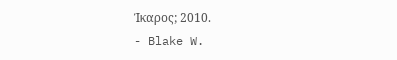Ίκαρος; 2010.
- Blake W.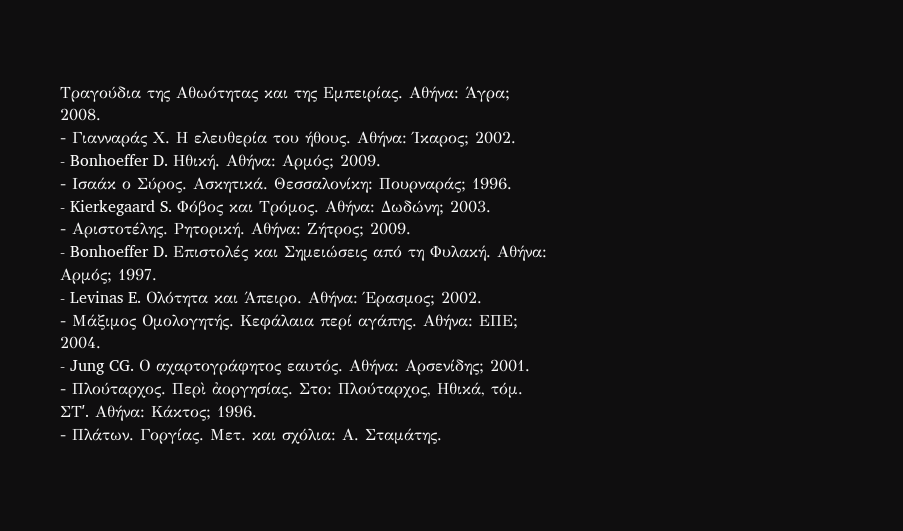Τραγούδια της Αθωότητας και της Εμπειρίας. Αθήνα: Άγρα; 2008.
- Γιανναράς Χ. Η ελευθερία του ήθους. Αθήνα: Ίκαρος; 2002.
- Bonhoeffer D. Ηθική. Αθήνα: Αρμός; 2009.
- Ισαάκ ο Σύρος. Ασκητικά. Θεσσαλονίκη: Πουρναράς; 1996.
- Kierkegaard S. Φόβος και Τρόμος. Αθήνα: Δωδώνη; 2003.
- Αριστοτέλης. Ρητορική. Αθήνα: Ζήτρος; 2009.
- Bonhoeffer D. Επιστολές και Σημειώσεις από τη Φυλακή. Αθήνα: Αρμός; 1997.
- Levinas E. Ολότητα και Άπειρο. Αθήνα: Έρασμος; 2002.
- Μάξιμος Ομολογητής. Κεφάλαια περί αγάπης. Αθήνα: ΕΠΕ; 2004.
- Jung CG. Ο αχαρτογράφητος εαυτός. Αθήνα: Αρσενίδης; 2001.
- Πλούταρχος. Περὶ ἀοργησίας. Στο: Πλούταρχος, Ηθικά, τόμ. ΣΤʹ. Αθήνα: Κάκτος; 1996.
- Πλάτων. Γοργίας. Μετ. και σχόλια: Α. Σταμάτης.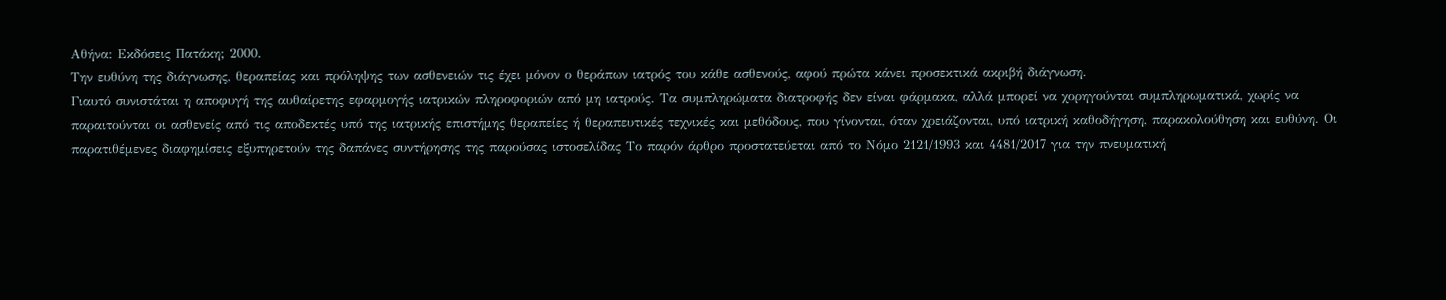Αθήνα: Εκδόσεις Πατάκη; 2000.
Την ευθύνη της διάγνωσης, θεραπείας και πρόληψης των ασθενειών τις έχει μόνον ο θεράπων ιατρός του κάθε ασθενούς, αφού πρώτα κάνει προσεκτικά ακριβή διάγνωση.
Γιαυτό συνιστάται η αποφυγή της αυθαίρετης εφαρμογής ιατρικών πληροφοριών από μη ιατρούς. Τα συμπληρώματα διατροφής δεν είναι φάρμακα, αλλά μπορεί να χορηγούνται συμπληρωματικά, χωρίς να παραιτούνται οι ασθενείς από τις αποδεκτές υπό της ιατρικής επιστήμης θεραπείες ή θεραπευτικές τεχνικές και μεθόδους, που γίνονται, όταν χρειάζονται, υπό ιατρική καθοδήγηση, παρακολούθηση και ευθύνη. Οι παρατιθέμενες διαφημίσεις εξυπηρετούν της δαπάνες συντήρησης της παρούσας ιστοσελίδας Το παρόν άρθρο προστατεύεται από το Νόμο 2121/1993 και 4481/2017 για την πνευματική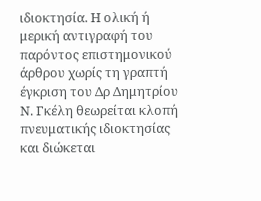ιδιοκτησία. Η ολική ή μερική αντιγραφή του παρόντος επιστημονικού άρθρου χωρίς τη γραπτή έγκριση του Δρ Δημητρίου Ν. Γκέλη θεωρείται κλοπή πνευματικής ιδιοκτησίας και διώκεται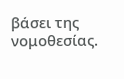βάσει της νομοθεσίας.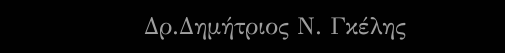Δρ.Δημήτριος Ν. Γκέλης